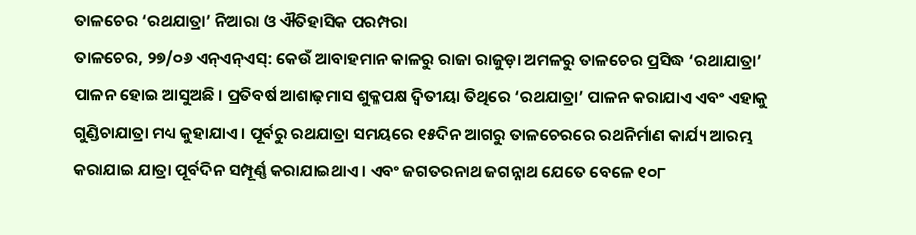ତାଳଚେର ‘ରଥଯାତ୍ରା’ ନିଆରା ଓ ଐତିହାସିକ ପରମ୍ପରା
ତାଳଚେର, ୨୭/୦୬ ଏନ୍ଏନ୍ଏସ୍: କେଉଁ ଆବାହମାନ କାଳରୁ ରାଜା ରାଜୁଡ଼ା ଅମଳରୁ ତାଳଚେର ପ୍ରସିଦ୍ଧ ‘ରଥାଯାତ୍ରା’ ପାଳନ ହୋଇ ଆସୁଅଛି । ପ୍ରତିବର୍ଷ ଆଶାଢ଼ମାସ ଶୁକ୍ଳପକ୍ଷ ଦ୍ୱିତୀୟା ତିଥିରେ ‘ରଥଯାତ୍ରା’ ପାଳନ କରାଯାଏ ଏବଂ ଏହାକୁ ଗୁଣ୍ଡିଚାଯାତ୍ରା ମଧ୍ୟ କୁହାଯାଏ । ପୂର୍ବରୁ ରଥଯାତ୍ରା ସମୟରେ ୧୫ଦିନ ଆଗରୁ ତାଳଚେରରେ ରଥନିର୍ମାଣ କାର୍ଯ୍ୟ ଆରମ୍ଭ କରାଯାଇ ଯାତ୍ରା ପୂର୍ବଦିନ ସମ୍ପୂର୍ଣ୍ଣ କରାଯାଇଥାଏ । ଏବଂ ଜଗତରନାଥ ଜଗନ୍ନାଥ ଯେତେ ବେଳେ ୧୦୮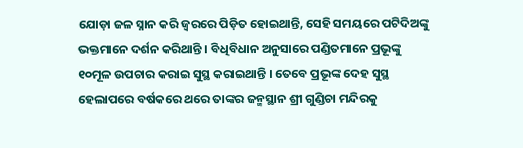ଯୋଡ଼ା ଜଳ ସ୍ନାନ କରି ଜ୍ୱରରେ ପିଡ଼ିତ ହୋଇଥାନ୍ତି, ସେହି ସମୟରେ ପଟିଦିଅଙ୍କୁ ଭକ୍ତମାନେ ଦର୍ଶନ କରିଥାନ୍ତି । ବିଧିବିଧାନ ଅନୁସାରେ ପଣ୍ଡିତମାନେ ପ୍ରଭୂଙ୍କୁ ୧୦ମୂଳ ଉପଚାର କରାଇ ସୁସ୍ଥ କରାଇଥାନ୍ତି । ତେବେ ପ୍ରଭୂଙ୍କ ଦେହ ସୁସ୍ଥ ହେଲାପରେ ବର୍ଷକରେ ଥରେ ତାଙ୍କର ଜନ୍ମସ୍ଥାନ ଶ୍ରୀ ଗୁଣ୍ଡିଚା ମନ୍ଦିରକୁ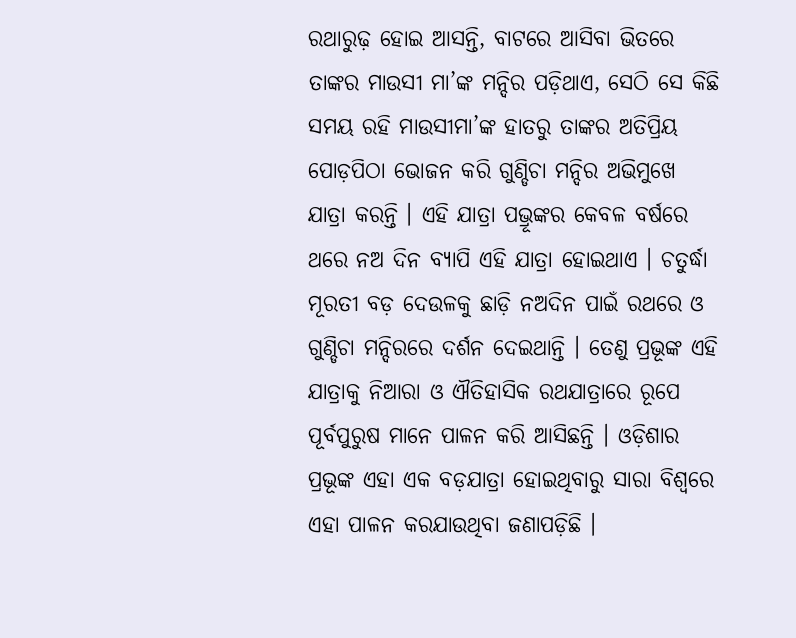ରଥାରୁଢ଼ ହୋଇ ଆସନ୍ତି, ବାଟରେ ଆସିବା ଭିତରେ ତାଙ୍କର ମାଉସୀ ମା’ଙ୍କ ମନ୍ଦିର ପଡ଼ିଥାଏ, ସେଠି ସେ କିଛି ସମୟ ରହି ମାଉସୀମା’ଙ୍କ ହାତରୁ ତାଙ୍କର ଅତିପ୍ରିୟ ପୋଡ଼ପିଠା ଭୋଜନ କରି ଗୁଣ୍ଡିଚା ମନ୍ଦିର ଅଭିମୁଖେ ଯାତ୍ରା କରନ୍ତି । ଏହି ଯାତ୍ରା ପଭ୍ରୂଙ୍କର କେବଳ ବର୍ଷରେ ଥରେ ନଅ ଦିନ ବ୍ୟାପି ଏହି ଯାତ୍ରା ହୋଇଥାଏ । ଚତୁର୍ଦ୍ଧା ମୂରତୀ ବଡ଼ ଦେଉଳକୁ ଛାଡ଼ି ନଅଦିନ ପାଇଁ ରଥରେ ଓ ଗୁଣ୍ଡିଚା ମନ୍ଦିରରେ ଦର୍ଶନ ଦେଇଥାନ୍ତି । ତେଣୁ ପ୍ରଭୂଙ୍କ ଏହି ଯାତ୍ରାକୁ ନିଆରା ଓ ଐତିହାସିକ ରଥଯାତ୍ରାରେ ରୂପେ ପୂର୍ବପୁରୁଷ ମାନେ ପାଳନ କରି ଆସିଛନ୍ତି । ଓଡ଼ିଶାର ପ୍ରଭୂଙ୍କ ଏହା ଏକ ବଡ଼ଯାତ୍ରା ହୋଇଥିବାରୁ ସାରା ବିଶ୍ୱରେ ଏହା ପାଳନ କରଯାଉଥିବା ଜଣାପଡ଼ିଛି ।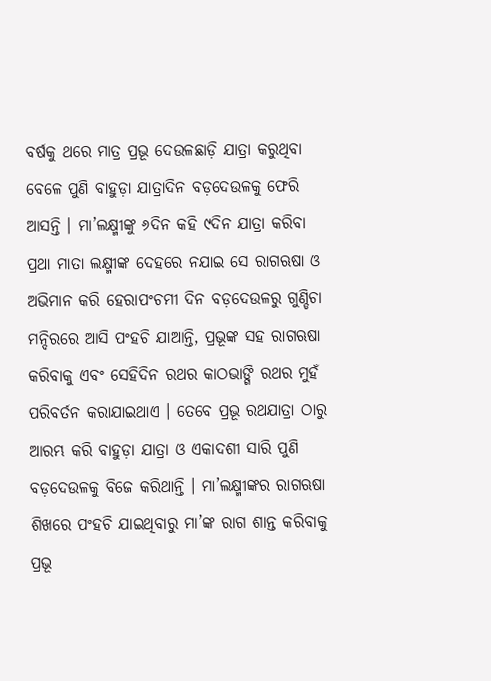ବର୍ଷକୁ ଥରେ ମାତ୍ର ପ୍ରଭୂ ଦେଉଳଛାଡ଼ି ଯାତ୍ରା କରୁଥିବା ବେଳେ ପୁଣି ବାହୁଡ଼ା ଯାତ୍ରାଦିନ ବଡ଼ଦେଉଳକୁ ଫେରି ଆସନ୍ତି । ମା’ଲକ୍ଷ୍ମୀଙ୍କୁ ୬ଦିନ କହି ୯ଦିନ ଯାତ୍ରା କରିବା ପ୍ରଥା ମାତା ଲକ୍ଷ୍ମୀଙ୍କ ଦେହରେ ନଯାଇ ସେ ରାଗଋଷା ଓ ଅଭିମାନ କରି ହେରାପଂଚମୀ ଦିନ ବଡ଼ଦେଉଳରୁ ଗୁଣ୍ଡିଚା ମନ୍ଦିରରେ ଆସି ପଂହଚି ଯାଆନ୍ତି, ପ୍ରଭୂଙ୍କ ସହ ରାଗଋଷା କରିବାକୁ ଏବଂ ସେହିଦିନ ରଥର କାଠଭାଙ୍ଗି ରଥର ମୁହଁ ପରିବର୍ତନ କରାଯାଇଥାଏ । ତେବେ ପ୍ରଭୂ ରଥଯାତ୍ରା ଠାରୁ ଆରମ୍ଭ କରି ବାହୁଡ଼ା ଯାତ୍ରା ଓ ଏକାଦଶୀ ସାରି ପୁଣି ବଡ଼ଦେଉଳକୁ ବିଜେ କରିଥାନ୍ତି । ମା’ଲକ୍ଷ୍ମୀଙ୍କର ରାଗଋଷା ଶିଖରେ ପଂହଚି ଯାଇଥିବାରୁ ମା’ଙ୍କ ରାଗ ଶାନ୍ତ କରିବାକୁ ପ୍ରଭୂ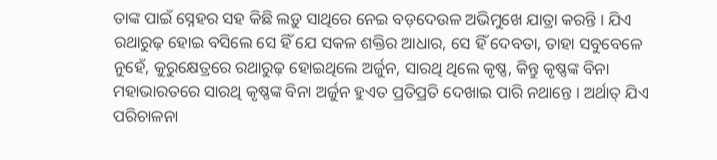ତାଙ୍କ ପାଇଁ ସ୍ନେହର ସହ କିଛି ଲଡ଼ୁ ସାଥିରେ ନେଇ ବଡ଼ଦେଉଳ ଅଭିମୁଖେ ଯାତ୍ରା କରନ୍ତି । ଯିଏ ରଥାରୁଢ଼ ହୋଇ ବସିଲେ ସେ ହିଁ ଯେ ସକଳ ଶକ୍ତିର ଆଧାର, ସେ ହିଁ ଦେବତା, ତାହା ସବୁବେଳେ ନୁହେଁ, କୁରୁକ୍ଷେତ୍ରରେ ରଥାରୁଢ଼ ହୋଇଥିଲେ ଅର୍ଜୁନ, ସାରଥି ଥିଲେ କୃଷ୍ଣ, କିନ୍ତୁ କୃଷ୍ଣଙ୍କ ବିନା ମହାଭାରତରେ ସାରଥି କୃଷ୍ଣଙ୍କ ବିନା ଅର୍ଜୁନ ହୁଏତ ପ୍ରତିପ୍ରତି ଦେଖାଇ ପାରି ନଥାନ୍ତେ । ଅର୍ଥାତ୍ ଯିଏ ପରିଚାଳନା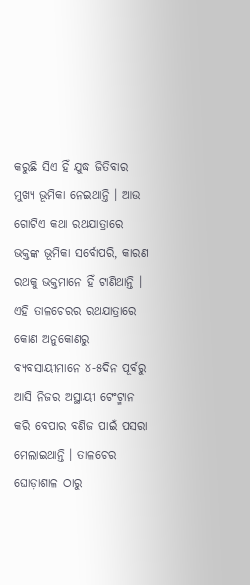କରୁଛି ସିଏ ହିଁ ଯୁଦ୍ଧ ଜିତିବାର ମୁଖ୍ୟ ଭୂମିକା ନେଇଥାନ୍ତି । ଆଉ ଗୋଟିଏ କଥା ରଥଯାତ୍ରାରେ ଭକ୍ତଙ୍କ ଭୂମିକା ସର୍ବୋପରି, କାରଣ ରଥକୁ ଭକ୍ତମାନେ ହିଁ ଟାଣିଥାନ୍ତି । ଏହି ତାଳଚେରର ରଥଯାତ୍ରାରେ କୋଣ ଅନୁକୋଣରୁ ବ୍ୟବସାୟୀମାନେ ୪-୫ଦିନ ପୂର୍ବରୁ ଆସି ନିଜର ଅସ୍ଥାୟୀ ଟେଂଟ୍ମାନ କରି ବେପାର ବଣିଜ ପାଇଁ ପସରା ମେଲାଇଥାନ୍ତି । ତାଳଚେର ଘୋଡ଼ାଶାଳ ଠାରୁ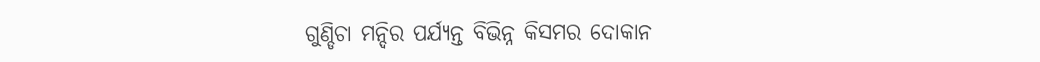ଗୁଣ୍ଡିଚା ମନ୍ଦିର ପର୍ଯ୍ୟନ୍ତ ବିଭିନ୍ନ କିସମର ଦୋକାନ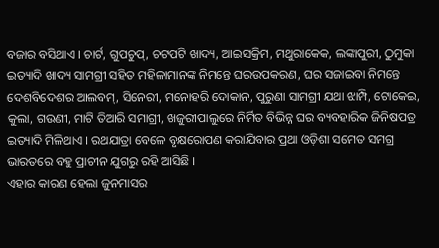ବଜାର ବସିଥାଏ । ଚାର୍ଟ, ଗୁପଚୁପ୍, ଚଟପଟି ଖାଦ୍ୟ, ଆଇସକ୍ରିମ, ମଥୁରାକେକ, ଲଙ୍କାପୁରୀ, ଠୁମୁକା ଇତ୍ୟାଦି ଖାଦ୍ୟ ସାମଗ୍ରୀ ସହିତ ମହିଳାମାନଙ୍କ ନିମନ୍ତେ ଘରଉପକରଣ, ଘର ସଜାଇବା ନିମନ୍ତେ ଦେଶବିଦେଶର ଆଲବମ୍, ସିନେରୀ, ମନୋହରି ଦୋକାନ, ପୁରୁଣା ସାମଗ୍ରୀ ଯଥା ଝାମ୍ପି, ଟୋକେଇ, କୁଲା, ଗଉଣୀ, ମାଟି ତିଆରି ସମାଗ୍ରୀ, ଖଜୁରୀପାଲୁରେ ନିର୍ମିତ ବିଭିନ୍ନ ଘର ବ୍ୟବହାରିକ ଜିନିଷପତ୍ର ଇତ୍ୟାଦି ମିଳିଥାଏ । ରଥଯାତ୍ରା ବେଳେ ବୃକ୍ଷରୋପଣ କରାଯିବାର ପ୍ରଥା ଓଡ଼ିଶା ସମେତ ସମଗ୍ର ଭାରତରେ ବହୁ ପ୍ରାଚୀନ ଯୁଗରୁ ରହି ଆସିଛି ।
ଏହାର କାରଣ ହେଲା ଜୁନମାସର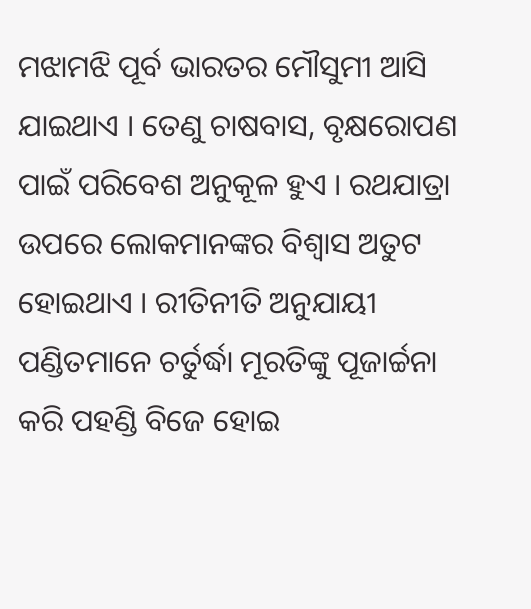ମଝାମଝି ପୂର୍ବ ଭାରତର ମୌସୁମୀ ଆସି ଯାଇଥାଏ । ତେଣୁ ଚାଷବାସ, ବୃକ୍ଷରୋପଣ ପାଇଁ ପରିବେଶ ଅନୁକୂଳ ହୁଏ । ରଥଯାତ୍ରା ଉପରେ ଲୋକମାନଙ୍କର ବିଶ୍ୱାସ ଅତୁଟ ହୋଇଥାଏ । ରୀତିନୀତି ଅନୁଯାୟୀ ପଣ୍ଡିତମାନେ ଚର୍ତୁର୍ଦ୍ଧା ମୂରତିଙ୍କୁ ପୂଜାର୍ଚ୍ଚନା କରି ପହଣ୍ଡି ବିଜେ ହୋଇ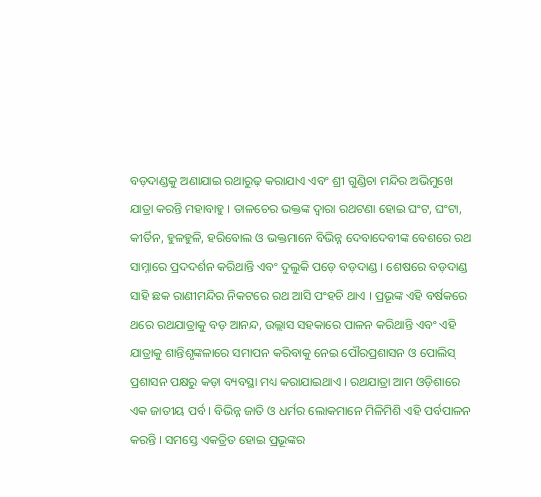ବଡ଼ଦାଣ୍ଡକୁ ଅଣାଯାଇ ରଥାରୁଢ଼ କରାଯାଏ ଏବଂ ଶ୍ରୀ ଗୁଣ୍ଡିଚା ମନ୍ଦିର ଅଭିମୁଖେ ଯାତ୍ରା କରନ୍ତି ମହାବାହୁ । ତାଳଚେର ଭକ୍ତଙ୍କ ଦ୍ୱାରା ରଥଟଣା ହୋଇ ଘଂଟ, ଘଂଟା, କୀର୍ତିନ, ହୁଳହୁଳି, ହରିବୋଲ ଓ ଭକ୍ତମାନେ ବିଭିନ୍ନ ଦେବାଦେବୀଙ୍କ ବେଶରେ ରଥ ସାମ୍ନାରେ ପ୍ରଦଦର୍ଶନ କରିଥାନ୍ତି ଏବଂ ଦୁଲୁକି ପଡ଼େ ବଡ଼ଦାଣ୍ଡ । ଶେଷରେ ବଡ଼ଦାଣ୍ଡ ସାହି ଛକ ରାଣୀମନ୍ଦିର ନିକଟରେ ରଥ ଆସି ପଂହଚି ଥାଏ । ପ୍ରଭୂଙ୍କ ଏହି ବର୍ଷକରେ ଥରେ ରଥଯାତ୍ରାକୁ ବଡ଼ ଆନନ୍ଦ, ଉଲ୍ଲାସ ସହକାରେ ପାଳନ କରିଥାନ୍ତି ଏବଂ ଏହି ଯାତ୍ରାକୁ ଶାନ୍ତିଶୃଙ୍କଳାରେ ସମାପନ କରିବାକୁ ନେଇ ପୌରପ୍ରଶାସନ ଓ ପୋଲିସ୍ ପ୍ରଶାସନ ପକ୍ଷରୁ କଡ଼ା ବ୍ୟବସ୍ଥା ମଧ୍ୟ କରାଯାଇଥାଏ । ରଥଯାତ୍ରା ଆମ ଓଡ଼ିଶାରେ ଏକ ଜାତୀୟ ପର୍ବ । ବିଭିନ୍ନ ଜାତି ଓ ଧର୍ମର ଲୋକମାନେ ମିଳିମିଶି ଏହି ପର୍ବପାଳନ କରନ୍ତି । ସମସ୍ତେ ଏକତ୍ରିତ ହୋଇ ପ୍ରଭୂଙ୍କର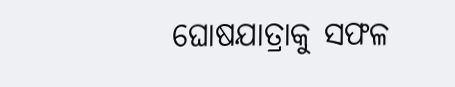ଘୋଷଯାତ୍ରାକୁ ସଫଳ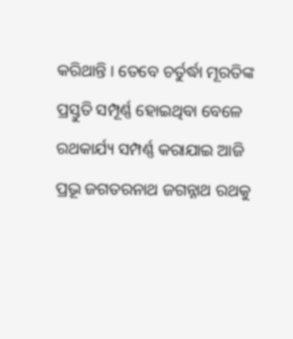କରିଥାନ୍ତି । ତେବେ ଚର୍ତୁର୍ଦ୍ଧା ମୂରତିଙ୍କ ପ୍ରସ୍ତୁତି ସମ୍ପୂର୍ଣ୍ଣ ହୋଇଥିବା ବେଳେ ରଥକାର୍ଯ୍ୟ ସମ୍ପର୍ଣ୍ଣ କରାଯାଇ ଆଜି ପ୍ରଭୂ ଜଗତରନାଥ ଜଗନ୍ନାଥ ରଥକୁ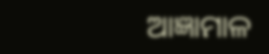ଆଜ୍ଞାମାଳ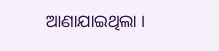ଆଣାଯାଇଥିଲା ।